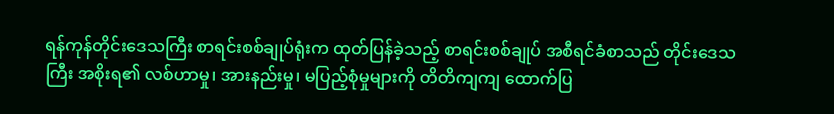ရန်ကုန်တိုင်းဒေသကြီး စာရင်းစစ်ချုပ်ရုံးက ထုတ်ပြန်ခဲ့သည့် စာရင်းစစ်ချုပ် အစီရင်ခံစာသည် တိုင်းဒေသကြီး အစိုးရ၏ လစ်ဟာမှု၊ အားနည်းမှု၊ မပြည့်စုံမှုများကို တိတိကျကျ ထောက်ပြ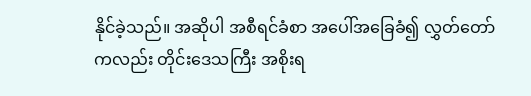နိုင်ခဲ့သည်။ အဆိုပါ အစီရင်ခံစာ အပေါ်အခြေခံ၍ လွှတ်တော်ကလည်း တိုင်းဒေသကြီး အစိုးရ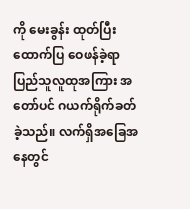ကို မေးခွန်း ထုတ်ပြီး ထောက်ပြ ဝေဖန်ခဲ့ရာ ပြည်သူလူထုအကြား အတော်ပင် ဂယက်ရိုက်ခတ်ခဲ့သည်။ လက်ရှိအခြေအနေတွင်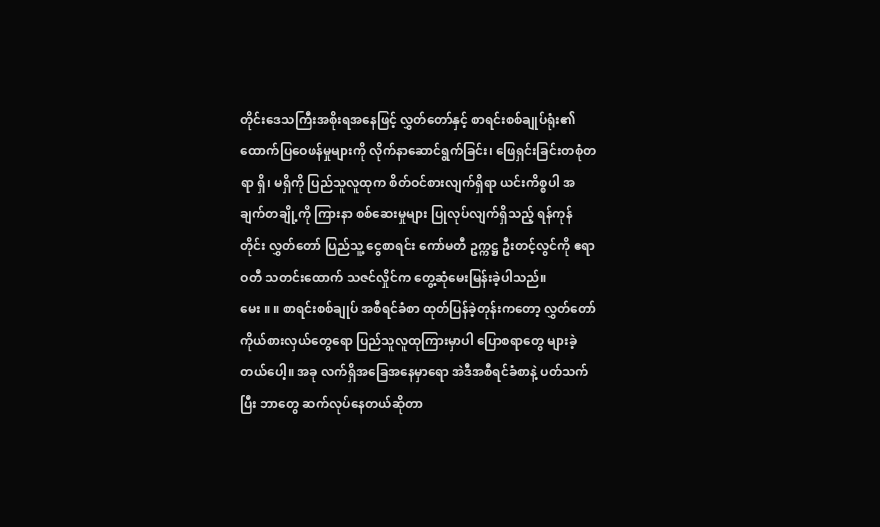တိုင်းဒေသကြီးအစိုးရအနေဖြင့် လွှတ်တော်နှင့် စာရင်းစစ်ချုပ်ရုံး၏ ထောက်ပြဝေဖန်မှုများကို လိုက်နာဆောင်ရွက်ခြင်း၊ ဖြေရှင်းခြင်းတစုံတရာ ရှိ၊ မရှိကို ပြည်သူလူထုက စိတ်ဝင်စားလျက်ရှိရာ ယင်းကိစ္စပါ အချက်တချို့ကို ကြားနာ စစ်ဆေးမှုများ ပြုလုပ်လျက်ရှိသည့် ရန်ကုန်တိုင်း လွှတ်တော် ပြည်သူ့ ငွေစာရင်း ကော်မတီ ဥက္ကဋ္ဌ ဦးတင့်လွင်ကို ဧရာဝတီ သတင်းထောက် သဇင်လှိုင်က တွေ့ဆုံမေးမြန်းခဲ့ပါသည်။
မေး ။ ။ စာရင်းစစ်ချုပ် အစီရင်ခံစာ ထုတ်ပြန်ခဲ့တုန်းကတော့ လွှတ်တော်ကိုယ်စားလှယ်တွေရော ပြည်သူလူထုကြားမှာပါ ပြောစရာတွေ များခဲ့တယ်ပေါ့။ အခု လက်ရှိအခြေအနေမှာရော အဲဒီအစီရင်ခံစာနဲ့ ပတ်သက်ပြီး ဘာတွေ ဆက်လုပ်နေတယ်ဆိုတာ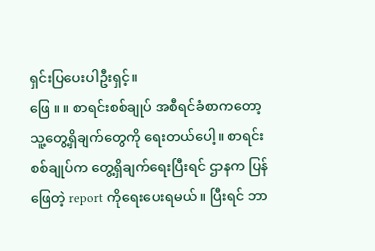ရှင်းပြပေးပါဦးရှင့်။
ဖြေ ။ ။ စာရင်းစစ်ချုပ် အစီရင်ခံစာကတော့ သူ့တွေ့ရှိချက်တွေကို ရေးတယ်ပေါ့။ စာရင်းစစ်ချုပ်က တွေ့ရှိချက်ရေးပြီးရင် ဌာနက ပြန်ဖြေတဲ့ report ကိုရေးပေးရမယ်။ ပြီးရင် ဘာ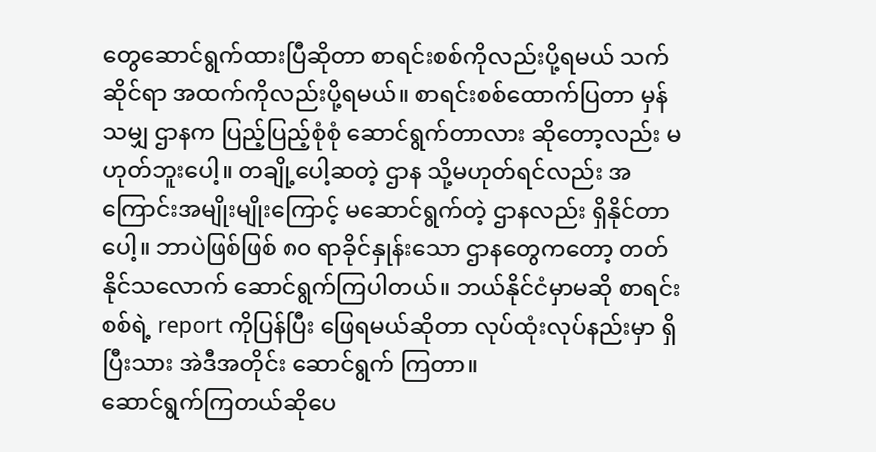တွေဆောင်ရွက်ထားပြီဆိုတာ စာရင်းစစ်ကိုလည်းပို့ရမယ် သက်ဆိုင်ရာ အထက်ကိုလည်းပို့ရမယ်။ စာရင်းစစ်ထောက်ပြတာ မှန်သမျှ ဌာနက ပြည့်ပြည့်စုံစုံ ဆောင်ရွက်တာလား ဆိုတော့လည်း မဟုတ်ဘူးပေါ့။ တချို့ပေါ့ဆတဲ့ ဌာန သို့မဟုတ်ရင်လည်း အကြောင်းအမျိုးမျိုးကြောင့် မဆောင်ရွက်တဲ့ ဌာနလည်း ရှိနိုင်တာပေါ့။ ဘာပဲဖြစ်ဖြစ် ၈၀ ရာခိုင်နှုန်းသော ဌာနတွေကတော့ တတ်နိုင်သလောက် ဆောင်ရွက်ကြပါတယ်။ ဘယ်နိုင်ငံမှာမဆို စာရင်းစစ်ရဲ့ report ကိုပြန်ပြီး ဖြေရမယ်ဆိုတာ လုပ်ထုံးလုပ်နည်းမှာ ရှိပြီးသား အဲဒီအတိုင်း ဆောင်ရွက် ကြတာ။
ဆောင်ရွက်ကြတယ်ဆိုပေ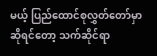မယ့် ပြည်ထောင်စုလွှတ်တော်မှာ ဆိုရင်တော့ သက်ဆိုင်ရာ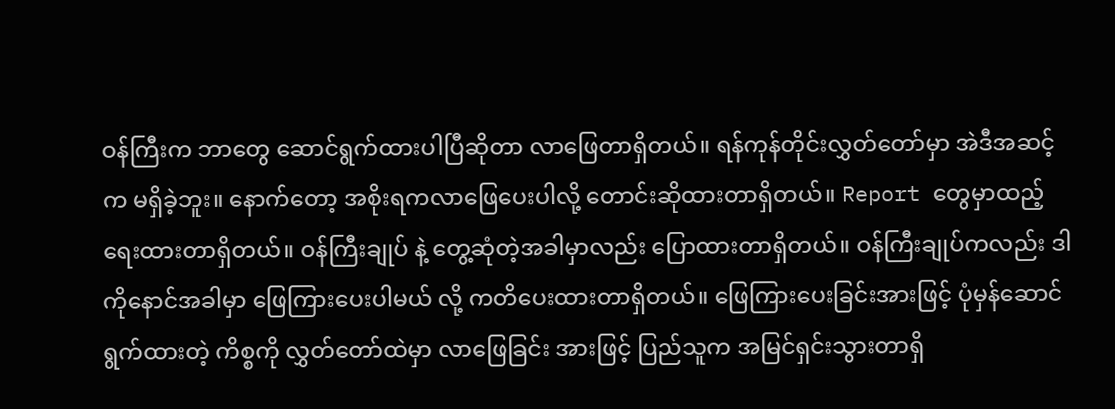ဝန်ကြီးက ဘာတွေ ဆောင်ရွက်ထားပါပြီဆိုတာ လာဖြေတာရှိတယ်။ ရန်ကုန်တိုင်းလွှတ်တော်မှာ အဲဒီအဆင့်က မရှိခဲ့ဘူး။ နောက်တော့ အစိုးရကလာဖြေပေးပါလို့ တောင်းဆိုထားတာရှိတယ်။ Report တွေမှာထည့်ရေးထားတာရှိတယ်။ ဝန်ကြီးချုပ် နဲ့ တွေ့ဆုံတဲ့အခါမှာလည်း ပြောထားတာရှိတယ်။ ဝန်ကြီးချုပ်ကလည်း ဒါကိုနောင်အခါမှာ ဖြေကြားပေးပါမယ် လို့ ကတိပေးထားတာရှိတယ်။ ဖြေကြားပေးခြင်းအားဖြင့် ပုံမှန်ဆောင်ရွက်ထားတဲ့ ကိစ္စကို လွှတ်တော်ထဲမှာ လာဖြေခြင်း အားဖြင့် ပြည်သူက အမြင်ရှင်းသွားတာရှိ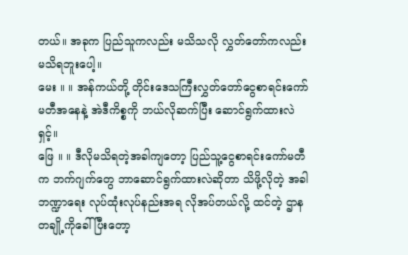တယ်။ အခုက ပြည်သူကလည်း မသိသလို လွှတ်တော်ကလည်း မသိရဘူးပေါ့။
မေး ။ ။ အန်ကယ်တို့ တိုင်းဒေသကြီးလွှတ်တော်ငွေစာရင်းကော်မတီအနေနဲ့ အဲဒီကိစ္စကို ဘယ်လိုဆက်ပြီး ဆောင်ရွက်ထားလဲရှင့်။
ဖြေ ။ ။ ဒီလိုမသိရတဲ့အခါကျတော့ ပြည်သူ့ငွေစာရင်းကော်မတီက ဘက်ဂျက်တွေ ဘာဆောင်ရွက်ထားလဲဆိုတာ သိဖို့လိုတဲ့ အခါ ဘဏ္ဍာရေး လုပ်ထုံးလုပ်နည်းအရ လိုအပ်တယ်လို့ ထင်တဲ့ ဌာနတချို့ကိုခေါ်ပြီးတော့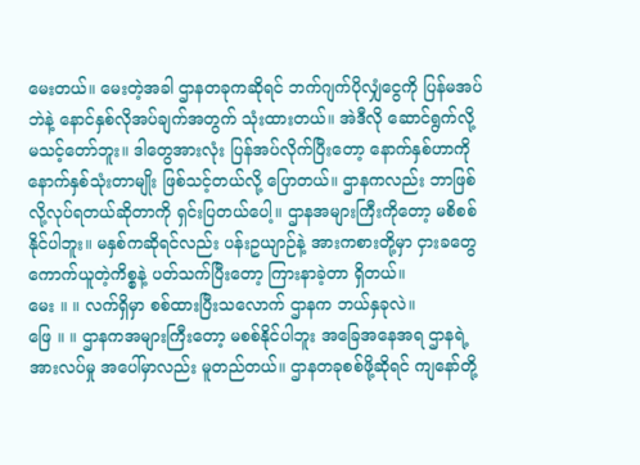မေးတယ်။ မေးတဲ့အခါ ဌာနတခုကဆိုရင် ဘက်ဂျက်ပိုလျှံငွေကို ပြန်မအပ်ဘဲနဲ့ နောင်နှစ်လိုအပ်ချက်အတွက် သုံးထားတယ်။ အဲဒီလို ဆောင်ရွက်လို့ မသင့်တော်ဘူး။ ဒါတွေအားလုံး ပြန်အပ်လိုက်ပြီးတော့ နောက်နှစ်ဟာကို နောက်နှစ်သုံးတာမျိုး ဖြစ်သင့်တယ်လို့ ပြောတယ်။ ဌာနကလည်း ဘာဖြစ်လို့လုပ်ရတယ်ဆိုတာကို ရှင်းပြတယ်ပေါ့။ ဌာနအများကြီးကိုတော့ မစိစစ်နိုင်ပါဘူး။ မနှစ်ကဆိုရင်လည်း ပန်းဥယျာဉ်နဲ့ အားကစားတို့မှာ ငှားခတွေ ကောက်ယူတဲ့ကိစ္စနဲ့ ပတ်သက်ပြီးတော့ ကြားနာခဲ့တာ ရှိတယ်။
မေး ။ ။ လက်ရှိမှာ စစ်ထားပြီးသလောက် ဌာနက ဘယ်နှခုလဲ။
ဖြေ ။ ။ ဌာနကအများကြီးတော့ မစစ်နိုင်ပါဘူး အခြေအနေအရ ဌာနရဲ့ အားလပ်မှု အပေါ်မှာလည်း မူတည်တယ်။ ဌာနတခုစစ်ဖို့ဆိုရင် ကျနော်တို့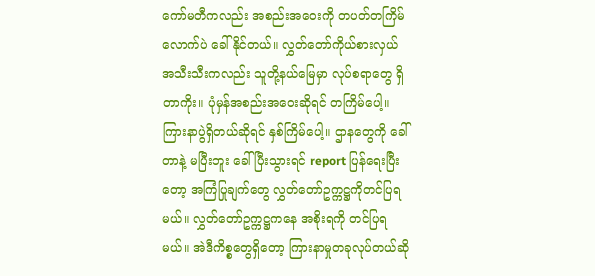ကော်မတီကလည်း အစည်းအဝေးကို တပတ်တကြိမ်လောက်ပဲ ခေါ်နိုင်တယ်။ လွှတ်တော်ကိုယ်စားလှယ် အသီးသီးကလည်း သူတို့နယ်မြေမှာ လုပ်စရာတွေ ရှိတာကိုး။ ပုံမှန်အစည်းအဝေးဆိုရင် တကြိမ်ပေါ့။ ကြားနာပွဲရှိတယ်ဆိုရင် နှစ်ကြိမ်ပေါ့။ ဌာနတွေကို ခေါ်တာနဲ့ မပြီးဘူး ခေါ်ပြီးသွားရင် report ပြန်ရေးပြီးတော့ အကြံပြုချက်တွေ လွှတ်တော်ဥက္ကဋ္ဌကိုတင်ပြရမယ်။ လွှတ်တော်ဥက္ကဋ္ဌကနေ အစိုးရကို တင်ပြရမယ်။ အဲဒီကိစ္စတွေရှိတော့ ကြားနာမှုတခုလုပ်တယ်ဆို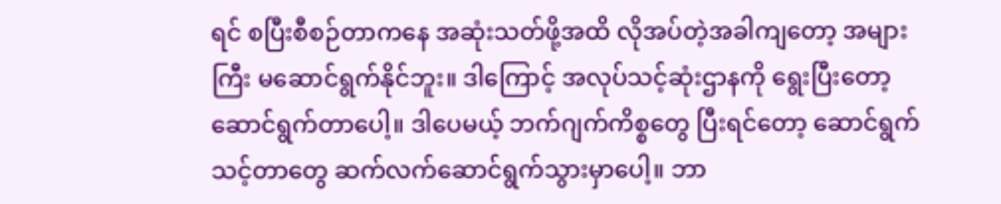ရင် စပြီးစီစဉ်တာကနေ အဆုံးသတ်ဖို့အထိ လိုအပ်တဲ့အခါကျတော့ အများကြီး မဆောင်ရွက်နိုင်ဘူး။ ဒါကြောင့် အလုပ်သင့်ဆုံးဌာနကို ရွေးပြီးတော့ ဆောင်ရွက်တာပေါ့။ ဒါပေမယ့် ဘက်ဂျက်ကိစ္စတွေ ပြီးရင်တော့ ဆောင်ရွက်သင့်တာတွေ ဆက်လက်ဆောင်ရွက်သွားမှာပေါ့။ ဘာ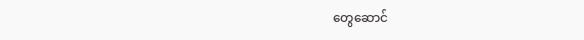တွေဆောင်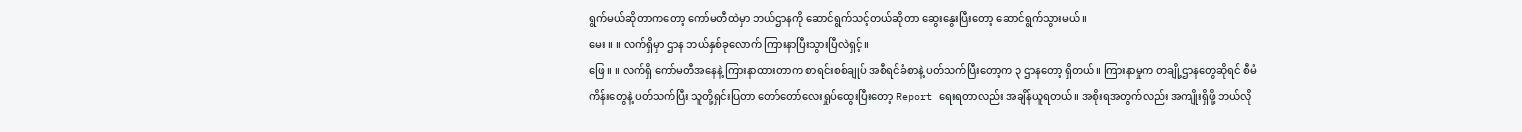ရွက်မယ်ဆိုတာကတော့ ကော်မတီထဲမှာ ဘယ်ဌာနကို ဆောင်ရွက်သင့်တယ်ဆိုတာ ဆွေးနွေးပြီးတော့ ဆောင်ရွက်သွားမယ်။
မေး ။ ။ လက်ရှိမှာ ဌာန ဘယ်နှစ်ခုလောက် ကြားနာပြီးသွားပြီလဲရှင့်။
ဖြေ ။ ။ လက်ရှိ ကော်မတီအနေနဲ့ ကြားနာထားတာက စာရင်းစစ်ချုပ် အစီရင်ခံစာနဲ့ ပတ်သက်ပြီးတော့က ၃ ဌာနတော့ ရှိတယ်။ ကြားနာမှုက တချို့ဌာနတွေဆိုရင် စီမံကိန်းတွေနဲ့ ပတ်သက်ပြီး သူတို့ရှင်းပြတာ တော်တော်လေးရှုပ်ထွေးပြီးတော့ Report ရေးရတာလည်း အချိန်ယူရတယ်။ အစိုးရအတွက်လည်း အကျိုးရှိဖို့ ဘယ်လို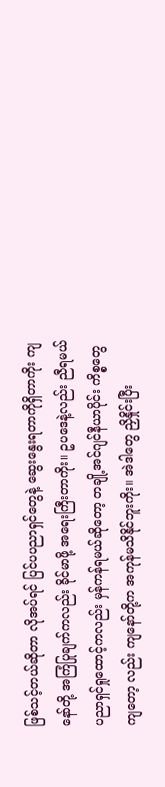ဖြစ်သင့်တယ်ဆိုတာ လိုအပ်ရင် ပြင်ပပညာရှင်တွေနဲ့ ဆွေးနွေးရတာကိုရှိတာကိုး ကျနော်တို့ အကြံပြုချက်ကလည်း ခိုင်မာဖို့ အရေးကြီးတာကိုး။ ဥပဒေနဲ့လည်း ညီရမယ် ပညာရှင်ရှုထောင့်ကလည်း မှန်ကန်ရမယ်ဆိုတော့ တချို့အင်ဂျင်နီယာပိုင်း ကိစ္စတွေကျတော့ လည်း ကျနော်တို့က အကုန်မသိနိုင်ဘူးကိုး။ အဲဒါတွေ ညှိနှိုင်းပြီး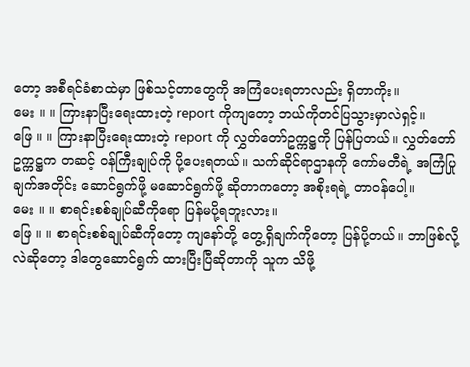တော့ အစီရင်ခံစာထဲမှာ ဖြစ်သင့်တာတွေကို အကြံပေးရတာလည်း ရှိတာကိုး။
မေး ။ ။ ကြားနာပြီးရေးထားတဲ့ report ကိုကျတော့ ဘယ်ကိုတင်ပြသွားမှာလဲရှင့်။
ဖြေ ။ ။ ကြားနာပြီးရေးထားတဲ့ report ကို လွှတ်တော်ဥက္ကဋ္ဌကို ပြန်ပြတယ်။ လွှတ်တော်ဥက္ကဋ္ဌက တဆင့် ဝန်ကြီးချုပ်ကို ပို့ပေးရတယ်။ သက်ဆိုင်ရာဌာနကို ကော်မတီရဲ့ အကြံပြုချက်အတိုင်း ဆောင်ရွက်ဖို့ မဆောင်ရွက်ဖို့ ဆိုတာကတော့ အစိုးရရဲ့ တာဝန်ပေါ့။
မေး ။ ။ စာရင်းစစ်ချုပ်ဆီကိုရော ပြန်မပို့ရဘူးလား။
ဖြေ ။ ။ စာရင်းစစ်ချုပ်ဆီကိုတော့ ကျနော်တို့ တွေ့ရှိချက်ကိုတော့ ပြန်ပို့တယ်။ ဘာဖြစ်လို့လဲဆိုတော့ ဒါတွေဆောင်ရွက် ထားပြီးပြီဆိုတာကို သူက သိဖို့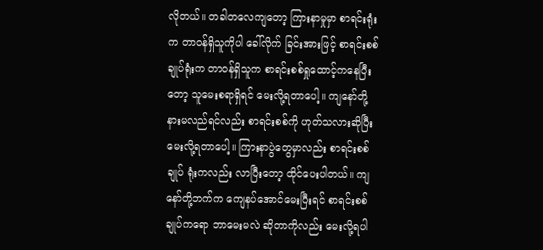လိုတယ်။ တခါတလေကျတော့ ကြားနာမှုမှာ စာရင်းရုံးက တာဝန်ရှိသူကိုပါ ခေါ်လိုက် ခြင်းအားဖြင့် စာရင်းစစ်ချုပ်ရုံးက တာဝန်ရှိသူက စာရင်းစစ်ရှုထောင့်ကနေပြီးတော့ သူမေးစရာရှိရင် မေးလို့ရတာပေါ့။ ကျနော်တို့ နားမလည်ရင်လည်း စာရင်းစစ်ကို ဟုတ်သလားဆိုပြီး မေးလို့ရတာပေါ့။ ကြားနာပွဲတွေမှာလည်း စာရင်းစစ်ချုပ် ရုံးကလည်း လာပြီးတော့ ထိုင်ပေးပါတယ်။ ကျနော်တို့ဘက်က ကျေနပ်အောင်မေးပြီးရင် စာရင်းစစ်ချုပ်ကရော ဘာမေးမလဲ ဆိုတာကိုလည်း မေးလို့ရပါ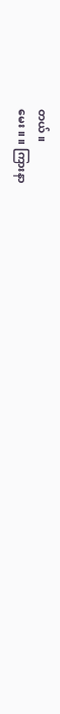တယ်။
မေး ။ ။ ကြားနာ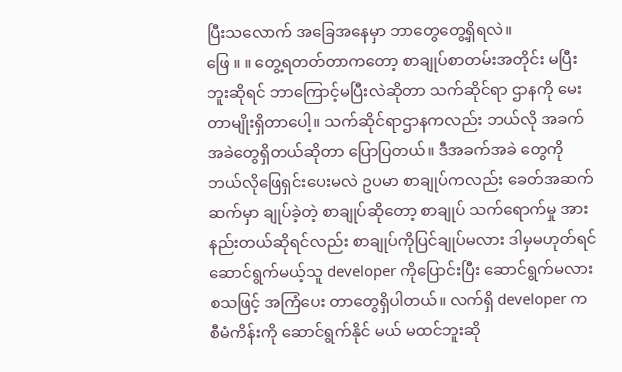ပြီးသလောက် အခြေအနေမှာ ဘာတွေတွေ့ရှိရလဲ။
ဖြေ ။ ။ တွေ့ရတတ်တာကတော့ စာချုပ်စာတမ်းအတိုင်း မပြီးဘူးဆိုရင် ဘာကြောင့်မပြီးလဲဆိုတာ သက်ဆိုင်ရာ ဌာနကို မေးတာမျိုးရှိတာပေါ့။ သက်ဆိုင်ရာဌာနကလည်း ဘယ်လို အခက်အခဲတွေရှိတယ်ဆိုတာ ပြောပြတယ်။ ဒီအခက်အခဲ တွေကို ဘယ်လိုဖြေရှင်းပေးမလဲ ဥပမာ စာချုပ်ကလည်း ခေတ်အဆက်ဆက်မှာ ချုပ်ခဲ့တဲ့ စာချုပ်ဆိုတော့ စာချုပ် သက်ရောက်မှု အားနည်းတယ်ဆိုရင်လည်း စာချုပ်ကိုပြင်ချုပ်မလား ဒါမှမဟုတ်ရင် ဆောင်ရွက်မယ့်သူ developer ကိုပြောင်းပြီး ဆောင်ရွက်မလား စသဖြင့် အကြံပေး တာတွေရှိပါတယ်။ လက်ရှိ developer က စီမံကိန်းကို ဆောင်ရွက်နိုင် မယ် မထင်ဘူးဆို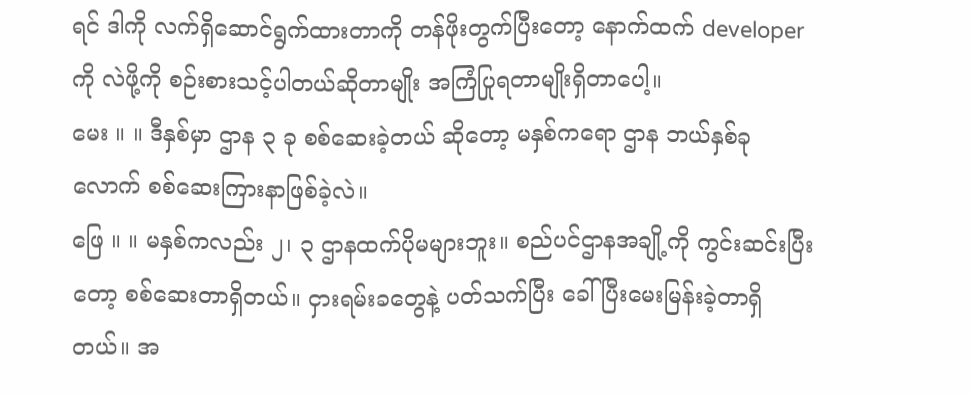ရင် ဒါကို လက်ရှိဆောင်ရွက်ထားတာကို တန်ဖိုးတွက်ပြီးတော့ နောက်ထက် developer ကို လဲဖို့ကို စဉ်းစားသင့်ပါတယ်ဆိုတာမျိုး အကြံပြုရတာမျိုးရှိတာပေါ့။
မေး ။ ။ ဒီနှစ်မှာ ဌာန ၃ ခု စစ်ဆေးခဲ့တယ် ဆိုတော့ မနှစ်ကရော ဌာန ဘယ်နှစ်ခုလောက် စစ်ဆေးကြားနာဖြစ်ခဲ့လဲ။
ဖြေ ။ ။ မနှစ်ကလည်း ၂၊ ၃ ဌာနထက်ပိုမများဘူး။ စည်ပင်ဌာနအချို့ကို ကွင်းဆင်းပြီးတော့ စစ်ဆေးတာရှိတယ်။ ငှားရမ်းခတွေနဲ့ ပတ်သက်ပြီး ခေါ်ပြီးမေးမြန်းခဲ့တာရှိတယ်။ အ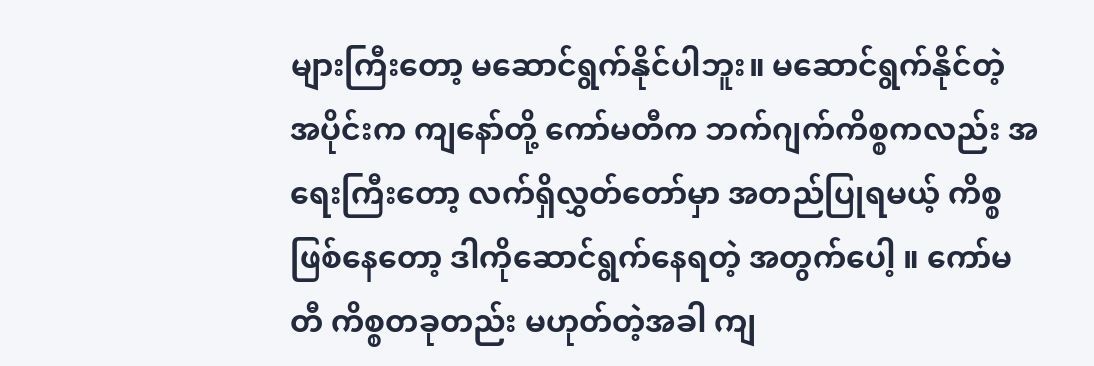များကြီးတော့ မဆောင်ရွက်နိုင်ပါဘူး။ မဆောင်ရွက်နိုင်တဲ့ အပိုင်းက ကျနော်တို့ ကော်မတီက ဘက်ဂျက်ကိစ္စကလည်း အရေးကြီးတော့ လက်ရှိလွှတ်တော်မှာ အတည်ပြုရမယ့် ကိစ္စဖြစ်နေတော့ ဒါကိုဆောင်ရွက်နေရတဲ့ အတွက်ပေါ့ ။ ကော်မတီ ကိစ္စတခုတည်း မဟုတ်တဲ့အခါ ကျ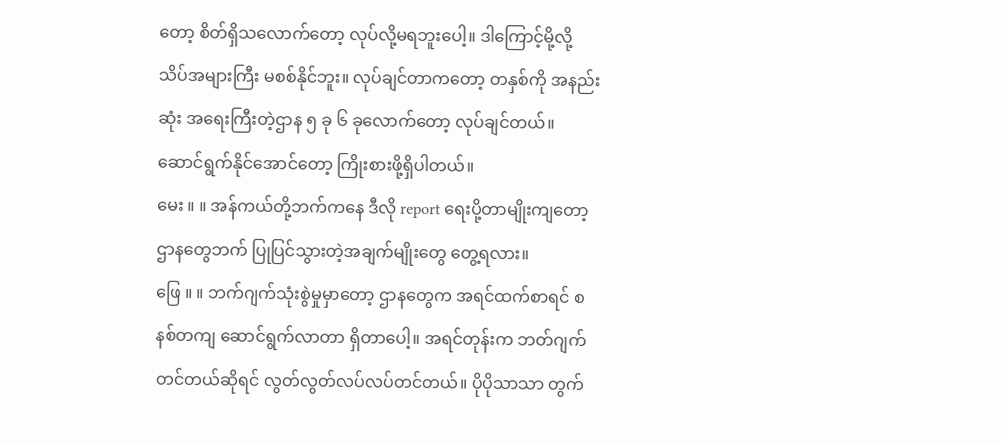တော့ စိတ်ရှိသလောက်တော့ လုပ်လို့မရဘူးပေါ့။ ဒါကြောင့်မို့လို့ သိပ်အများကြီး မစစ်နိုင်ဘူး။ လုပ်ချင်တာကတော့ တနှစ်ကို အနည်းဆုံး အရေးကြီးတဲ့ဌာန ၅ ခု ၆ ခုလောက်တော့ လုပ်ချင်တယ်။ ဆောင်ရွက်နိုင်အောင်တော့ ကြိုးစားဖို့ရှိပါတယ်။
မေး ။ ။ အန်ကယ်တို့ဘက်ကနေ ဒီလို report ရေးပို့တာမျိုးကျတော့ ဌာနတွေဘက် ပြုပြင်သွားတဲ့အချက်မျိုးတွေ တွေ့ရလား။
ဖြေ ။ ။ ဘက်ဂျက်သုံးစွဲမှုမှာတော့ ဌာနတွေက အရင်ထက်စာရင် စနစ်တကျ ဆောင်ရွက်လာတာ ရှိတာပေါ့။ အရင်တုန်းက ဘတ်ဂျက်တင်တယ်ဆိုရင် လွတ်လွတ်လပ်လပ်တင်တယ်။ ပိုပိုသာသာ တွက်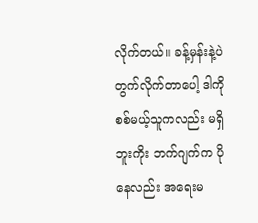လိုက်တယ်။ ခန့်မှန်းနဲ့ပဲ တွက်လိုက်တာပေါ့ ဒါကိုစစ်မယ့်သူကလည်း မရှိဘူးကိုး ဘက်ဂျက်က ပိုနေလည်း အရေးမ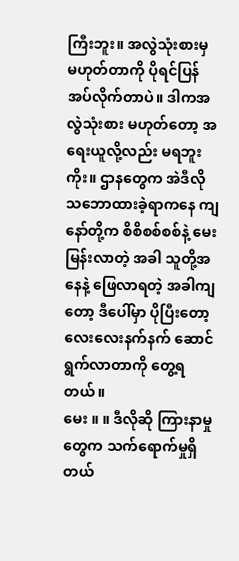ကြီးဘူး။ အလွဲသုံးစားမှ မဟုတ်တာကို ပိုရင်ပြန်အပ်လိုက်တာပဲ။ ဒါကအလွဲသုံးစား မဟုတ်တော့ အရေးယူလို့လည်း မရဘူးကိုး။ ဌာနတွေက အဲဒီလို သဘောထားခဲ့ရာကနေ ကျနော်တို့က စိစိစစ်စစ်နဲ့ မေးမြန်းလာတဲ့ အခါ သူတို့အနေနဲ့ ဖြေလာရတဲ့ အခါကျတော့ ဒီပေါ်မှာ ပိုပြီးတော့ လေးလေးနက်နက် ဆောင်ရွက်လာတာကို တွေ့ရတယ်။
မေး ။ ။ ဒီလိုဆို ကြားနာမှုတွေက သက်ရောက်မှုရှိတယ်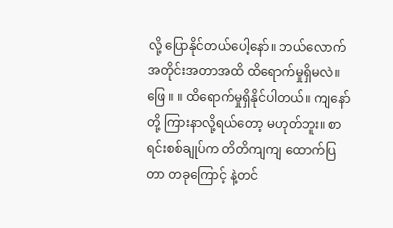လို့ ပြောနိုင်တယ်ပေါ့နော်။ ဘယ်လောက်အတိုင်းအတာအထိ ထိရောက်မှုရှိမလဲ။
ဖြေ ။ ။ ထိရောက်မှုရှိနိုင်ပါတယ်။ ကျနော်တို့ ကြားနာလို့ရယ်တော့ မဟုတ်ဘူး။ စာရင်းစစ်ချုပ်က တိတိကျကျ ထောက်ပြ တာ တခုကြောင့် နဲ့တင်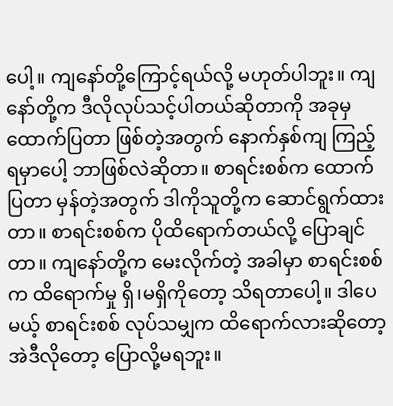ပေါ့။ ကျနော်တို့ကြောင့်ရယ်လို့ မဟုတ်ပါဘူး။ ကျနော်တို့က ဒီလိုလုပ်သင့်ပါတယ်ဆိုတာကို အခုမှ ထောက်ပြတာ ဖြစ်တဲ့အတွက် နောက်နှစ်ကျ ကြည့်ရမှာပေါ့ ဘာဖြစ်လဲဆိုတာ။ စာရင်းစစ်က ထောက်ပြတာ မှန်တဲ့အတွက် ဒါကိုသူတို့က ဆောင်ရွက်ထားတာ။ စာရင်းစစ်က ပိုထိရောက်တယ်လို့ ပြောချင်တာ။ ကျနော်တို့က မေးလိုက်တဲ့ အခါမှာ စာရင်းစစ်က ထိရောက်မှု ရှိ၊မရှိကိုတော့ သိရတာပေါ့။ ဒါပေမယ့် စာရင်းစစ် လုပ်သမျှက ထိရောက်လားဆိုတော့ အဲဒီလိုတော့ ပြောလို့မရဘူး။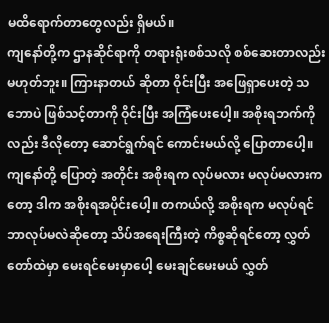မထိရောက်တာတွေလည်း ရှိမယ်။
ကျနော်တို့က ဌာနဆိုင်ရာကို တရားရုံးစစ်သလို စစ်ဆေးတာလည်း မဟုတ်ဘူး။ ကြားနာတယ် ဆိုတာ ဝိုင်းပြီး အဖြေရှာပေးတဲ့ သဘောပဲ ဖြစ်သင့်တာကို ဝိုင်းပြီး အကြံပေးပေါ့။ အစိုးရဘက်ကိုလည်း ဒီလိုတော့ ဆောင်ရွက်ရင် ကောင်းမယ်လို့ ပြောတာပေါ့။ ကျနော်တို့ ပြောတဲ့ အတိုင်း အစိုးရက လုပ်မလား မလုပ်မလားကတော့ ဒါက အစိုးရအပိုင်းပေါ့။ တကယ်လို့ အစိုးရက မလုပ်ရင် ဘာလုပ်မလဲဆိုတော့ သိပ်အရေးကြီးတဲ့ ကိစ္စဆိုရင်တော့ လွှတ်တော်ထဲမှာ မေးရင်မေးမှာပေါ့ မေးချင်မေးမယ် လွှတ်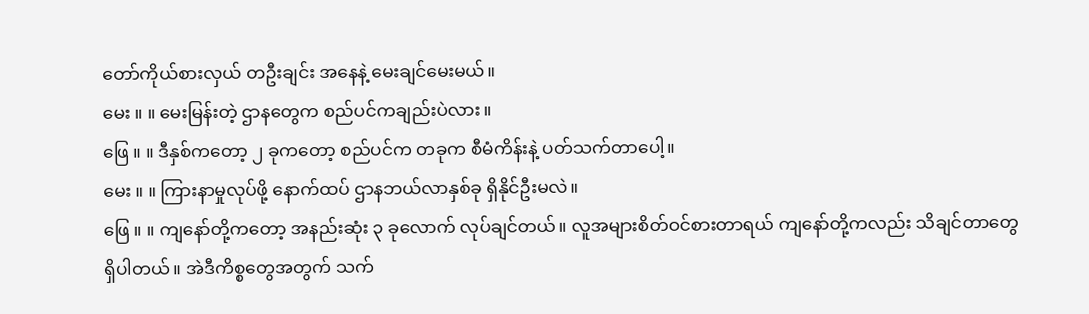တော်ကိုယ်စားလှယ် တဦးချင်း အနေနဲ့ မေးချင်မေးမယ်။
မေး ။ ။ မေးမြန်းတဲ့ ဌာနတွေက စည်ပင်ကချည်းပဲလား။
ဖြေ ။ ။ ဒီနှစ်ကတော့ ၂ ခုကတော့ စည်ပင်က တခုက စီမံကိန်းနဲ့ ပတ်သက်တာပေါ့။
မေး ။ ။ ကြားနာမှုလုပ်ဖို့ နောက်ထပ် ဌာနဘယ်လာနှစ်ခု ရှိနိုင်ဦးမလဲ။
ဖြေ ။ ။ ကျနော်တို့ကတော့ အနည်းဆုံး ၃ ခုလောက် လုပ်ချင်တယ်။ လူအများစိတ်ဝင်စားတာရယ် ကျနော်တို့ကလည်း သိချင်တာတွေ ရှိပါတယ်။ အဲဒီကိစ္စတွေအတွက် သက်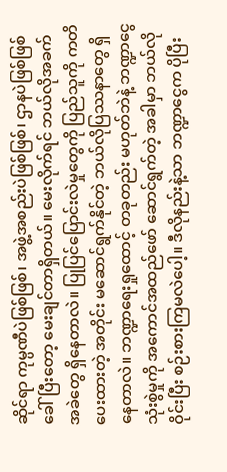ဆိုင်ရာ ကုမ္ပဏီပဲဖြစ်ဖြစ်၊ အဖွဲ့အစည်းပဲဖြစ်ဖြစ်၊ ဌာနပဲဖြစ်ဖြစ် ခေါ်ပြီးတော့ မေးချင်တာရှိတယ်။ မေးလိုက်ရင် ဘယ်လိုအခက်အခဲတွေ ရှိနေတာလဲ။ ပြုပြင်ပြောင်းလဲမှုတွေကို ပြည်သူကို ကတိပေးထားတဲ့ အတိုင်း မဆောင်ရွက်နိုင်တဲ့ ဘယ်လိုပြဿနာတွေ ရှိနေတာလဲ။ ဘဏ္ဍာရေးရှုထောင့် တခုတည်း မဟုတ်ဘဲနဲ့ ဘဏ္ဍာငွေသုံးစွဲမှုကို အကောင်အထည်ဖော် ဆောင်ရွက်တဲ့ အခါမှာ ဘယ်လိုဝိုင်းပြီး စဉ်းစားကြမလဲပေါ့။ ဒီလိုနည်းနဲ့သာ ဘဏ္ဍာငွေက ပိုပြီး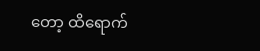တော့ ထိရောက်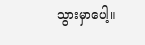သွားမှာပေါ့။